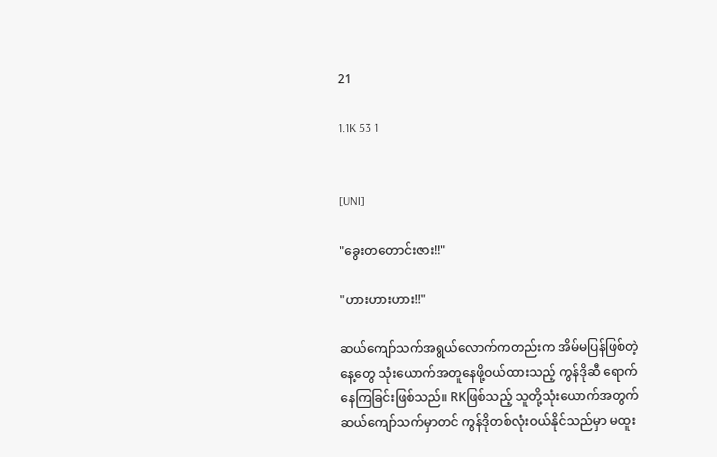21

1.1K 53 1


[UNI]

"ခွေးတတောင်းဇား!!"

"ဟားဟားဟား!!"

ဆယ်ကျော်သက်အရွယ်လောက်ကတည်းက အိမ်မပြန်ဖြစ်တဲ့နေ့တွေ သုံးယောက်အတူနေဖို့ဝယ်ထားသည့် ကွန်ဒိုဆီ ရောက်နေကြခြင်းဖြစ်သည်။ RKဖြစ်သည့် သူတို့သုံးယောက်အတွက် ဆယ်ကျော်သက်မှာတင် ကွန်ဒိုတစ်လုံးဝယ်နိုင်သည်မှာ မထူး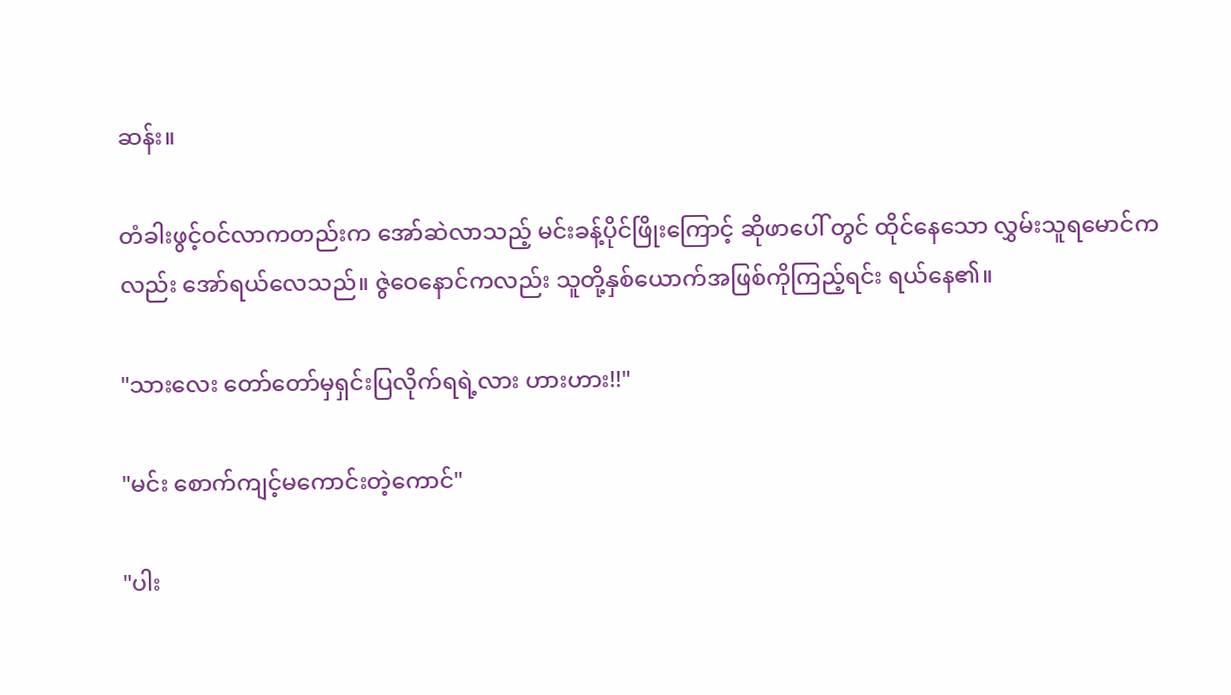ဆန်း။

တံခါးဖွင့်ဝင်လာကတည်းက အော်ဆဲလာသည့် မင်းခန့်ပိုင်ဖြိုးကြောင့် ဆိုဖာပေါ် တွင် ထိုင်နေသော လွှမ်းသူရမောင်ကလည်း အော်ရယ်လေသည်။ ဇွဲဝေနောင်ကလည်း သူတို့နှစ်ယောက်အဖြစ်ကိုကြည့်ရင်း ရယ်နေ၏။

"သားလေး တော်တော်မှရှင်းပြလိုက်ရရဲ့လား ဟားဟား!!"

"မင်း စောက်ကျင့်မကောင်းတဲ့ကောင်"

"ပါး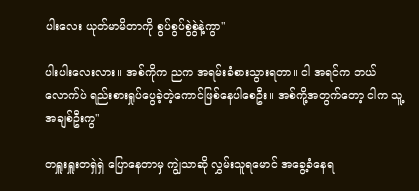ပါးလေး ယုတ်မာမိတာကို စွပ်စွပ်စွဲစွဲနဲ့ကွာ"

ပါးပါးလေးလား။ အစ်ကိုက ညက အရမ်းခံစားသွားရတာ။ ငါ အရင်က ဘယ်လောက်ပဲ ရည်းစားရှုပ်ပွေခဲ့တဲ့ကောင်ဖြစ်နေပါစေဦး။ အစ်ကို့အတွက်တော့ ငါက သူ့အချစ်ဦးကွ"

တရှူးရှူးတရှဲရှဲ ပြောနေတာမှ ကျွဲသာဆို လွှမ်းသူရမောင် အခွေ့ခံနေရ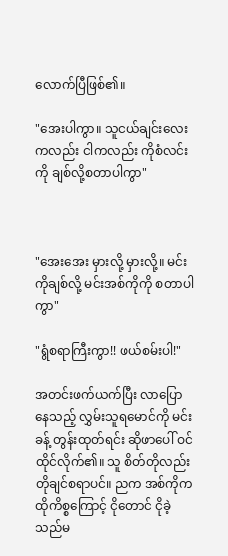လောက်ပြီဖြစ်၏။

"အေးပါကွာ။ သူငယ်ချင်းလေးကလည်း ငါကလည်း ကိုစံလင်းကို ချစ်လို့စတာပါကွာ"



"အေးအေး မှားလို့ မှားလို့။ မင်းကိုချစ်လို့ မင်းအစ်ကိုကို စတာပါကွာ"

"ရွံစရာကြီးကွာ!! ဖယ်စမ်းပါ!"

အတင်းဖက်ယက်ပြီး လာပြောနေသည့် လွှမ်းသူရမောင်ကို မင်းခန့် တွန်းထုတ်ရင်း ဆိုဖာပေါ် ဝင်ထိုင်လိုက်၏။ သူ စိတ်တိုလည်း တိုချင်စရာပင်။ ညက အစ်ကိုက ထိုကိစ္စကြောင့် ငိုတောင် ငိုခဲ့သည်မ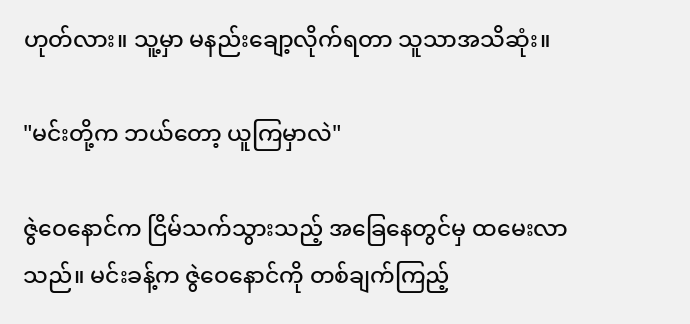ဟုတ်လား။ သူ့မှာ မနည်းချော့လိုက်ရတာ သူသာအသိဆုံး။

"မင်းတို့က ဘယ်တော့ ယူကြမှာလဲ"

ဇွဲဝေနောင်က ငြိမ်သက်သွားသည့် အခြေနေတွင်မှ ထမေးလာသည်။ မင်းခန့်က ဇွဲဝေနောင်ကို တစ်ချက်ကြည့်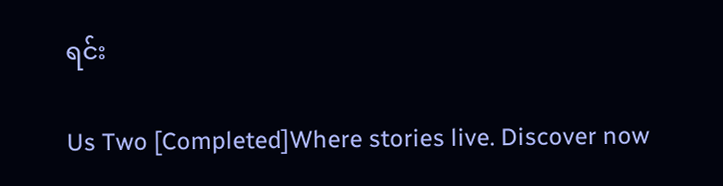ရင်း

Us Two [Completed]Where stories live. Discover now